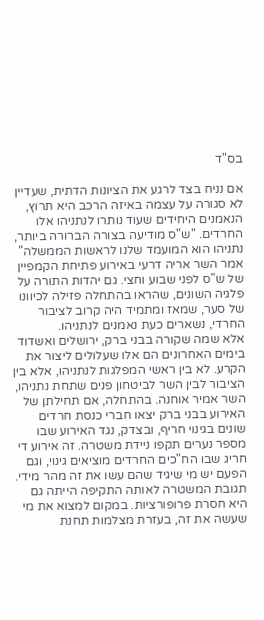בס"ד

אם נניח בצד לרגע את הציונות הדתית, שעדיין לא סגורה על עצמה באיזה הרכב היא תרוץ, הנאמנים היחידים שעוד נותרו לנתניהו אלו החרדים. "ש"ס מודיעה בצורה הברורה ביותר, נתניהו הוא המועמד שלנו לראשות הממשלה" אמר השר אריה דרעי באירוע פתיחת הקמפיין של ש"ס לפני שבוע וחצי. גם יהדות התורה על פלגיה השונים, שהראו בהתחלה פזילה לכיוונו של סער, שמאז ומתמיד היה קרוב לציבור החרדי, נשארים כעת נאמנים לנתניהו.
אלא שמה שקורה בבני ברק, ירושלים ואשדוד בימים האחרונים הם אלו שעלולים ליצור את הקרע. לא בין ראשי המפלגות לנתניהו, אלא בין הציבור לבין השר לביטחון פנים שתחת נתניהו, השר אמיר אוחנה. בהתחלה, אם תחילתן של האירוע בבני ברק יצאו חברי כנסת חרדים שונים בגינוי חריף, ובצדק, נגד האירוע שבו מספר נערים תקפו ניידת משטרה. זה אירוע די חריג שבו הח"כים החרדים מוציאים גינוי, וגם הפעם יש מי שיגיד שהם עשו את זה מהר מידי. תגובת המשטרה לאותה התקיפה הייתה גם היא חסרת פרופורציות. במקום למצוא את מי שעשה את זה, בעזרת מצלמות תחנת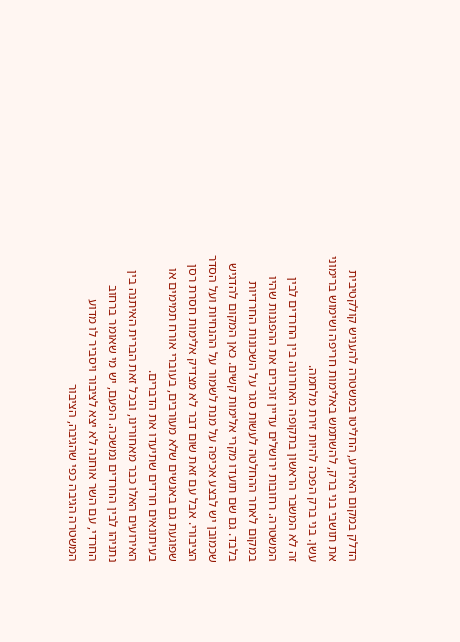הדלק במקום האירוע, החליטו במשטרה להעניש קולקטיבית את תושבי בני ברק, להשתמש באלימות חריפה ושימוש ברימוני עשן. בני ברק הפכה להיות זירת מלחמה.
זה לא המשבר הראשון בתקופה האחרונה בין החרדים לבין המשטרה. רחובות ירושלים עדיין זוכרים את ההפגנות שהיו במקום לאחר ההחלטה לעשות סגר על השכונות החרדיות בלבד. גם שם תועדו מקרי אלימות קשים. כאן המקום להדגיש שכמובן יש לבצע אכיפה על מנת לשמור על ההנחיות ועל הסדר הציבורי. אבל עם זאת שום דבר לא מצדיק אלימות חסרת רסן שפוגעת גם באנשים שלא מעורבים, בעוברי אורח תמימים או בעיתונאים חרדים שתיעדו את הדברים.
האירועים האלו כבר מאחורינו, ובכל זאת הברית האיתנה בין נתניהו לבין החרדים נמשכה. הפעם, יש מי שאומר ברחוב החרדי, עם השר אוחנה לא יצא לציבור ויסביר לו מדוע המשטרה הגיבה כפי שהגיבה, הציבור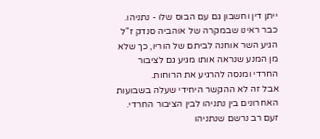ייתן דין וחשבון גם עם הבוס שלו - נתניהו. כבר ראינו שבמקרה של אוהביה סנדק ז"ל הגיע השר אוחנה לביתם של הוריו, כך שלא מן המנע שנראה אותו מגיע גם לציבור החרדי ומנסה להרגיע את הרוחות.
אבל זה לא ההקשר היחידי שעלה בשבועות האחרונים בין נתניהו לבין הציבור החרדי. זעם רב נרשם שנתניהו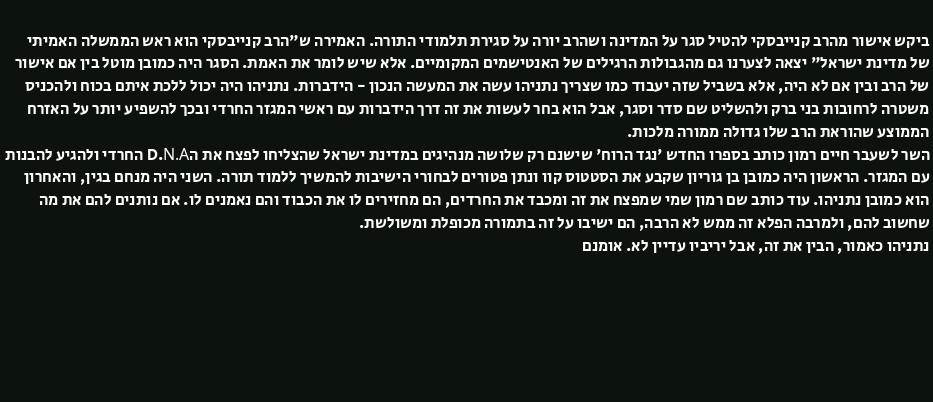ביקש אישור מהרב קנייבסקי להטיל סגר על המדינה ושהרב יורה על סגירת תלמודי התורה. האמירה ש"הרב קנייבסקי הוא ראש הממשלה האמיתי של מדינת ישראל" יצאה לצערנו גם מהגבולות הרגילים של האנטישמים המקומיים. אלא שיש לומר את האמת. הסגר היה כמובן מוטל בין אם אישור של הרב ובין אם לא היה, אלא בשביל שזה יעבוד כמו שצריך נתניהו עשה את המעשה הנכון - הידברות. נתניהו היה יכול ללכת איתם בכוח ולהכניס משטרה לרחובות בני ברק ולהשליט שם סדר וסגר, אבל הוא בחר לעשות את זה דרך הידברות עם ראשי המגזר החרדי ובכך להשפיע יותר על האזרח הממוצע שהוראת הרב שלו גדולה ממורה מלכות.
השר לשעבר חיים רמון כותב בספרו החדש 'נגד הרוח' שישנם רק שלושה מנהיגים במדינת ישראל שהצליחו לפצח את הD.N.A החרדי ולהגיע להבנות עם המגזר. הראשון היה כמובן בן גוריון שקבע את הסטטוס קוו ונתן פטורים לבחורי הישיבות להמשיך ללמוד תורה. השני היה מנחם בגין, והאחרון הוא כמובן נתניהו. עוד כותב שם רמון שמי שמפצח את זה ומכבד את החרדים, הם מחזירים לו את הכבוד והם נאמנים לו. אם נותנים להם את מה שחשוב להם, ולמרבה הפלא זה ממש לא הרבה, הם ישיבו על זה בתמורה מכופלת ומשולשת.
נתניהו כאמור, הבין את זה, אבל יריביו עדיין לא. אומנם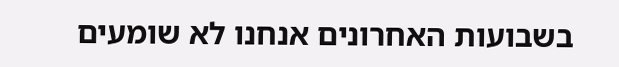בשבועות האחרונים אנחנו לא שומעים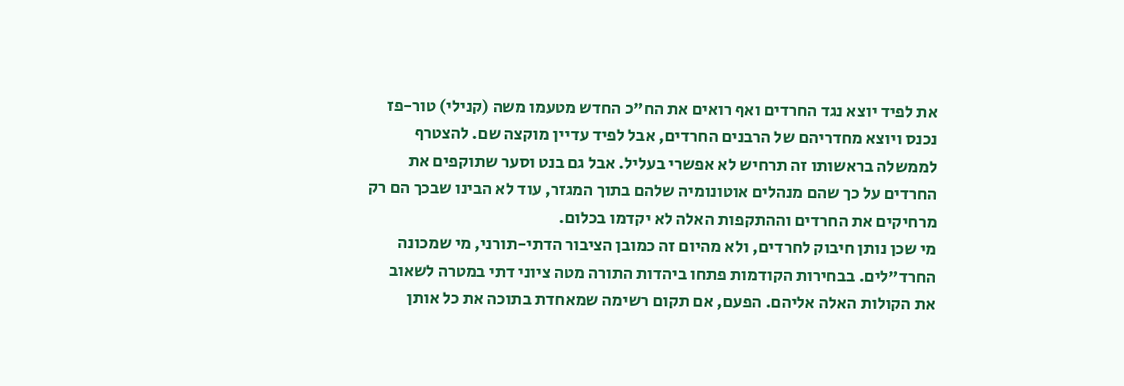את לפיד יוצא נגד החרדים ואף רואים את הח"כ החדש מטעמו משה (קנילי) טור-פז נכנס ויוצא מחדריהם של הרבנים החרדים, אבל לפיד עדיין מוקצה שם. להצטרף לממשלה בראשותו זה תרחיש לא אפשרי בעליל. אבל גם בנט וסער שתוקפים את החרדים על כך שהם מנהלים אוטונומיה שלהם בתוך המגזר, עוד לא הבינו שבכך הם רק מרחיקים את החרדים וההתקפות האלה לא יקדמו בכלום.
מי שכן נותן חיבוק לחרדים, ולא מהיום זה כמובן הציבור הדתי-תורני, מי שמכונה החרד"לים. בבחירות הקודמות פתחו ביהדות התורה מטה ציוני דתי במטרה לשאוב את הקולות האלה אליהם. הפעם, אם תקום רשימה שמאחדת בתוכה את כל אותן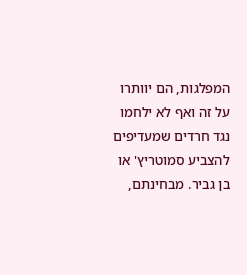המפלגות, הם יוותרו על זה ואף לא ילחמו נגד חרדים שמעדיפים להצביע סמוטריץ' או בן גביר. מבחינתם,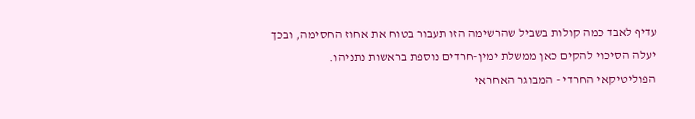עדיף לאבד כמה קולות בשביל שהרשימה הזו תעבור בטוח את אחוז החסימה, ובכך יעלה הסיכוי להקים כאן ממשלת ימין-חרדים נוספת בראשות נתניהו.
הפוליטיקאי החרדי - המבוגר האחראי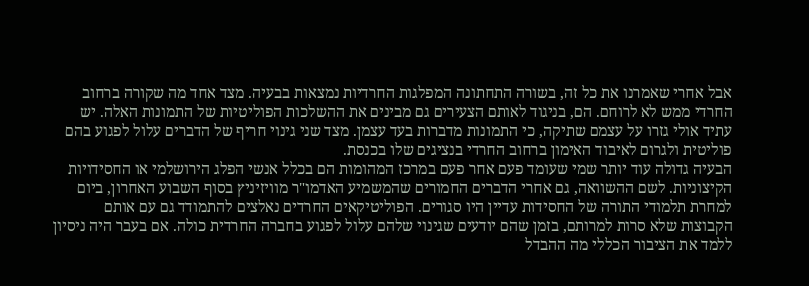אבל אחרי שאמרנו את כל זה, בשורה התחתונה המפלגות החרדיות נמצאות בבעיה. מצד אחד מה שקורה ברחוב החרדי ממש לא לרוחם. הם, בניגוד לאותם הצעירים גם מבינים את ההשלכות הפוליטיות של התמונות האלה. יש עתיד אולי גזרו על עצמם שתיקה, כי התמונות מדברות בעד עצמן. מצד שני גינוי חריף של הדברים עלול לפגוע בהם פוליטית ולגרום לאיבוד האימון ברחוב החרדי בנציגים שלו בכנסת.
הבעיה גדולה עוד יותר שמי שעומד פעם אחר פעם במרכז המהומות הם בכלל אנשי הפלג הירושלמי או החסידויות הקיצוניות. לשם ההשוואה, גם אחרי הדברים החמורים שהמשמיע האדמו"ר מוויזיניץ בסוף השבוע האחרון, ביום למחרת תלמודי התורה של החסידות עדיין היו סגורים. הפוליטיקאים החרדים נאלצים להתמודד גם עם אותם הקבוצות שלא סרות למרותם, בזמן שהם יודעים שגינוי שלהם עלול לפגוע בחברה החרדית כולה. אם בעבר היה ניסיון ללמד את הציבור הכללי מה ההבדל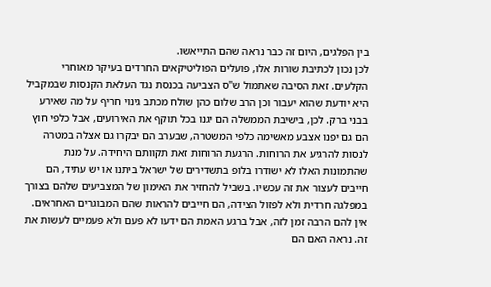בין הפלגים, היום זה כבר נראה שהם התייאשו.
לכן נכון לכתיבת שורות אלו, פועלים הפוליטיקאים החרדים בעיקר מאוחרי הקלעים. זאת הסיבה שאתמול ש"ס הצביעה בכנסת נגד העלאת הקנסות שבמקביל היא יודעת שהוא יעבור וכן הרב שלום כהן שולח מכתב גינוי חריף על מה שאירע בבני ברק. לכן, בישיבת הממשלה הם יגנו בכל תוקף את האירועים, אבל כלפי חוץ הם גם יפנו אצבע מאשימה כלפי המשטרה, שבערב הם יבקרו גם אצלה במטרה לנסות להרגיע את הרוחות. הרגעת הרוחות זאת תקוותם היחידה. על מנת שהתמונות האלו לא ישודרו בלופ בתשדירים של ישראל ביתנו או יש עתיד, הם חייבים לעצור את זה עכשיו. בשביל להחזיר את האימון של המצביעים שלהם בצורך במפלגה חרדית ולא לפזול הצידה, הם חייבים להראות שהם המבוגרים האחראים. אין להם הרבה זמן לזה, אבל ברגע האמת הם ידעו לא פעם ולא פעמיים לעשות את זה. נראה האם הם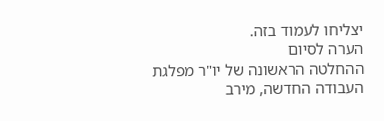יצליחו לעמוד בזה.
הערה לסיום
ההחלטה הראשונה של יו"ר מפלגת העבודה החדשה, מירב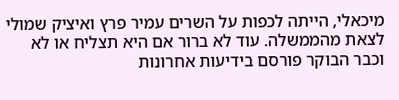מיכאלי, הייתה לכפות על השרים עמיר פרץ ואיציק שמולי לצאת מהממשלה. עוד לא ברור אם היא תצליח או לא וכבר הבוקר פורסם בידיעות אחרונות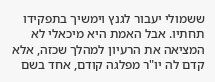ששמולי יעבור לגנץ וימשיך בתפקידו תחתיו. אבל האמת היא מיכאלי לא המציאה את הרעיון למהלך שכזה, אלא קדם לה יו"ר מפלגה קודם, אחד בשם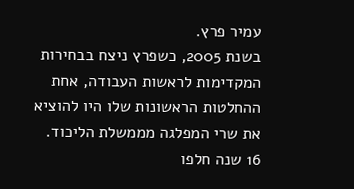עמיר פרץ.
בשנת 2005, כשפרץ ניצח בבחירות המקדימות לראשות העבודה, אחת ההחלטות הראשונות שלו היו להוציא את שרי המפלגה מממשלת הליכוד. 16 שנה חלפו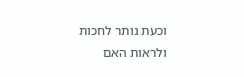וכעת נותר לחכות ולראות האם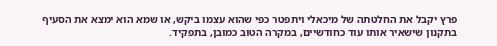פרץ יקבל את החלטתה של מיכאלי ויתפטר כפי שהוא עצמו ביקש, או שמא הוא ימצא את הסעיף בתקנון שישאיר אותו עוד כחודשיים, במקרה הטוב כמובן, בתפקיד.